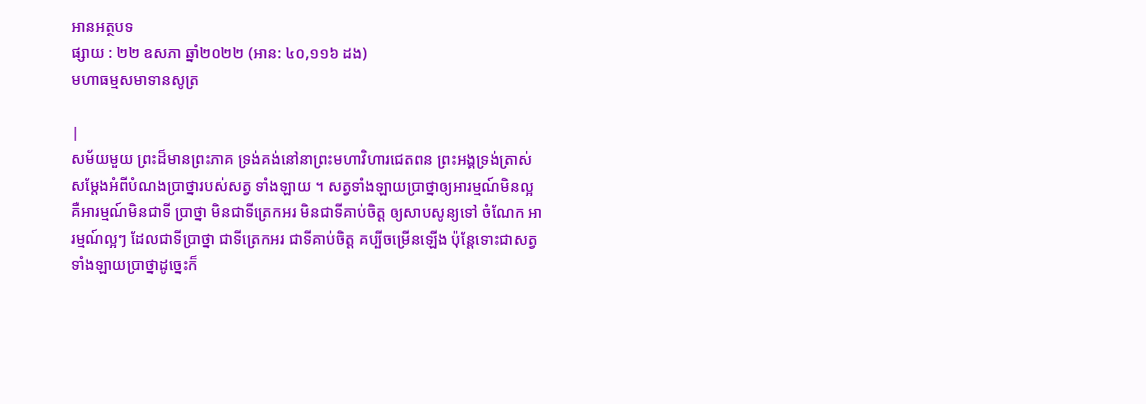អានអត្ថបទ
ផ្សាយ : ២២ ឧសភា ឆ្នាំ២០២២ (អាន: ៤០,១១៦ ដង)
មហាធម្មសមាទានសូត្រ

|
សម័យមួយ ព្រះដ៏មានព្រះភាគ ទ្រង់គង់នៅនាព្រះមហាវិហារជេតពន ព្រះអង្គទ្រង់ត្រាស់សម្តែងអំពីបំណងប្រាថ្នារបស់សត្វ ទាំងឡាយ ។ សត្វទាំងឡាយប្រាថ្នាឲ្យអារម្មណ៍មិនល្អ គឺអារម្មណ៍មិនជាទី ប្រាថ្នា មិនជាទីត្រេកអរ មិនជាទីគាប់ចិត្ត ឲ្យសាបសូន្យទៅ ចំណែក អារម្មណ៍ល្អៗ ដែលជាទីប្រាថ្នា ជាទីត្រេកអរ ជាទីគាប់ចិត្ត គប្បីចម្រើនឡើង ប៉ុន្តែទោះជាសត្វទាំងឡាយប្រាថ្នាដូច្នេះក៏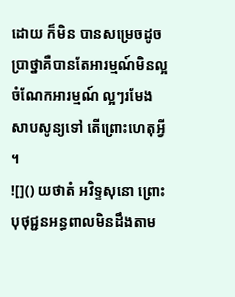ដោយ ក៏មិន បានសម្រេចដូចប្រាថ្នាគឺបានតែអារម្មណ៍មិនល្អ ចំណែកអារម្មណ៍ ល្អៗរមែងសាបសូន្យទៅ តើព្រោះហេតុអ្វី ។
![]() យថាតំ អវិទ្ទសុនោ ព្រោះបុថុជ្ជនអន្ធពាលមិនដឹងតាម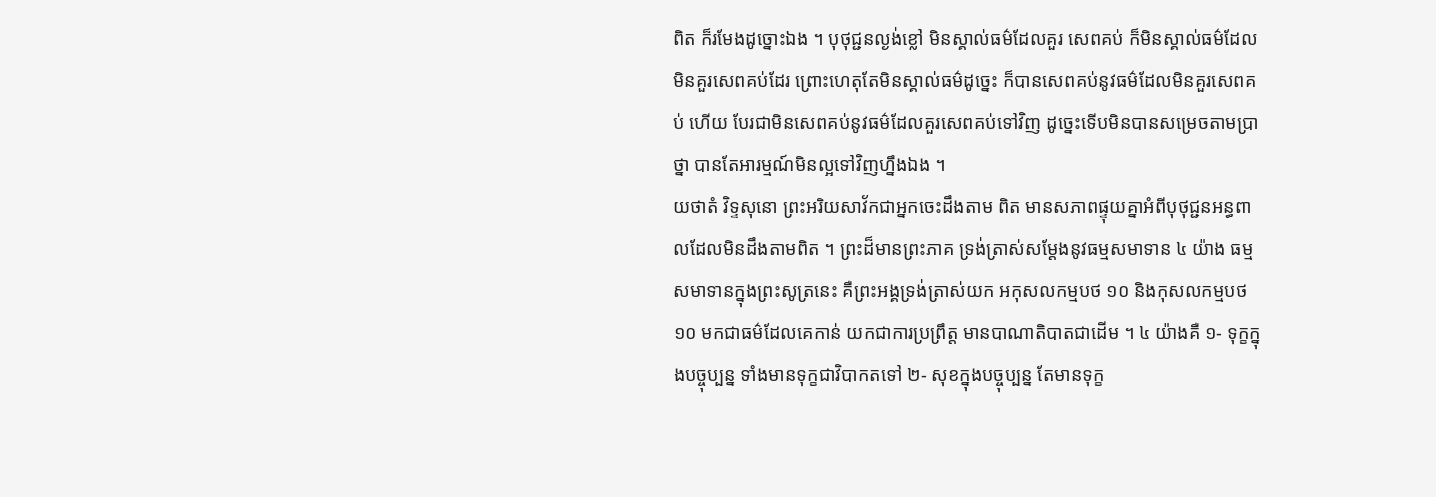ពិត ក៏រមែងដូច្នោះឯង ។ បុថុជ្ជនល្ងង់ខ្លៅ មិនស្គាល់ធម៌ដែលគួរ សេពគប់ ក៏មិនស្គាល់ធម៌ដែលមិនគួរសេពគប់ដែរ ព្រោះហេតុតែមិនស្គាល់ធម៌ដូច្នេះ ក៏បានសេពគប់នូវធម៌ដែលមិនគួរសេពគប់ ហើយ បែរជាមិនសេពគប់នូវធម៌ដែលគួរសេពគប់ទៅវិញ ដូច្នេះទើបមិនបានសម្រេចតាមប្រាថ្នា បានតែអារម្មណ៍មិនល្អទៅវិញហ្នឹងឯង ។
យថាតំ វិទ្ទសុនោ ព្រះអរិយសាវ័កជាអ្នកចេះដឹងតាម ពិត មានសភាពផ្ទុយគ្នាអំពីបុថុជ្ជនអន្ធពាលដែលមិនដឹងតាមពិត ។ ព្រះដ៏មានព្រះភាគ ទ្រង់ត្រាស់សម្តែងនូវធម្មសមាទាន ៤ យ៉ាង ធម្មសមាទានក្នុងព្រះសូត្រនេះ គឺព្រះអង្គទ្រង់ត្រាស់យក អកុសលកម្មបថ ១០ និងកុសលកម្មបថ ១០ មកជាធម៌ដែលគេកាន់ យកជាការប្រព្រឹត្ត មានបាណាតិបាតជាដើម ។ ៤ យ៉ាងគឺ ១- ទុក្ខក្នុងបច្ចុប្បន្ន ទាំងមានទុក្ខជាវិបាកតទៅ ២- សុខក្នុងបច្ចុប្បន្ន តែមានទុក្ខ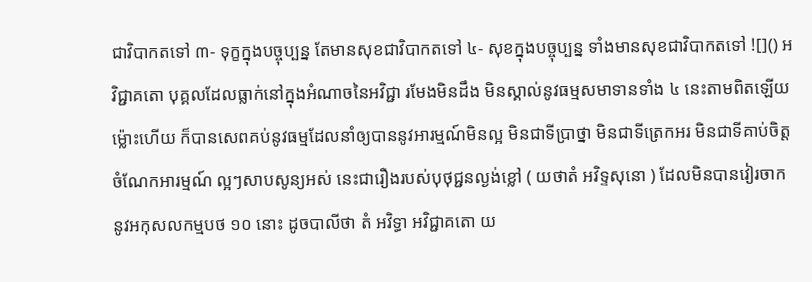ជាវិបាកតទៅ ៣- ទុក្ខក្នុងបច្ចុប្បន្ន តែមានសុខជាវិបាកតទៅ ៤- សុខក្នុងបច្ចុប្បន្ន ទាំងមានសុខជាវិបាកតទៅ ![]() អវិជ្ជាគតោ បុគ្គលដែលធ្លាក់នៅក្នុងអំណាចនៃអវិជ្ជា រមែងមិនដឹង មិនស្គាល់នូវធម្មសមាទានទាំង ៤ នេះតាមពិតឡើយ ម្ល៉ោះហើយ ក៏បានសេពគប់នូវធម្មដែលនាំឲ្យបាននូវអារម្មណ៍មិនល្អ មិនជាទីប្រាថ្នា មិនជាទីត្រេកអរ មិនជាទីគាប់ចិត្ត ចំណែកអារម្មណ៍ ល្អៗសាបសូន្យអស់ នេះជារឿងរបស់បុថុជ្ជនល្ងង់ខ្លៅ ( យថាតំ អវិទ្ទសុនោ ) ដែលមិនបានវៀរចាកនូវអកុសលកម្មបថ ១០ នោះ ដូចបាលីថា តំ អវិទ្ធា អវិជ្ជាគតោ យ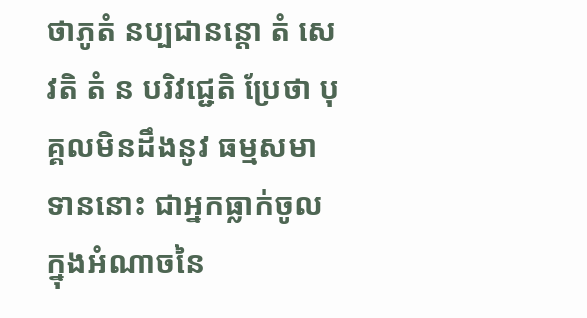ថាភូតំ នប្បជានន្តោ តំ សេវតិ តំ ន បរិវជ្ជេតិ ប្រែថា បុគ្គលមិនដឹងនូវ ធម្មសមាទាននោះ ជាអ្នកធ្លាក់ចូលក្នុងអំណាចនៃ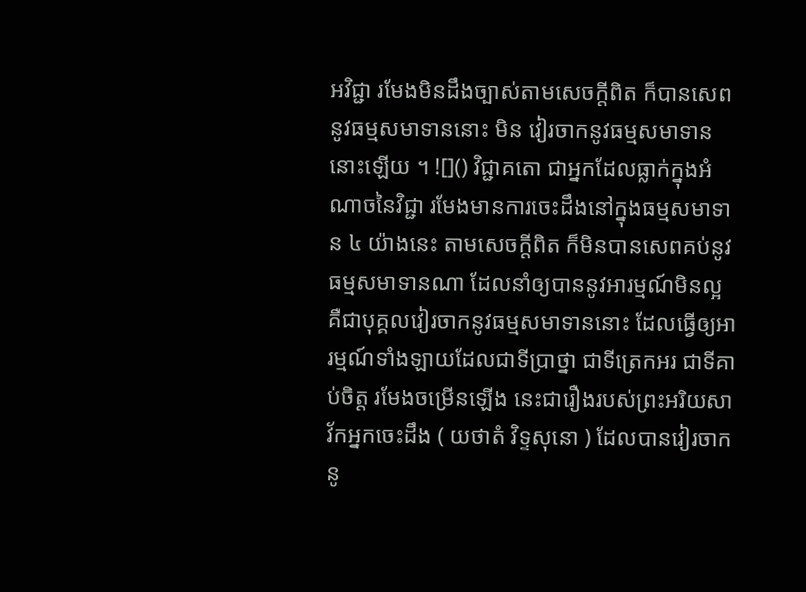អវិជ្ជា រមែងមិនដឹងច្បាស់តាមសេចក្តីពិត ក៏បានសេពនូវធម្មសមាទាននោះ មិន វៀរចាកនូវធម្មសមាទាននោះឡើយ ។ ![]() វិជ្ជាគតោ ជាអ្នកដែលធ្លាក់ក្នុងអំណាចនៃវិជ្ជា រមែងមានការចេះដឹងនៅក្នុងធម្មសមាទាន ៤ យ៉ាងនេះ តាមសេចក្តីពិត ក៏មិនបានសេពគប់នូវធម្មសមាទានណា ដែលនាំឲ្យបាននូវអារម្មណ៍មិនល្អ គឺជាបុគ្គលវៀរចាកនូវធម្មសមាទាននោះ ដែលធ្វើឲ្យអារម្មណ៍ទាំងឡាយដែលជាទីប្រាថ្នា ជាទីត្រេកអរ ជាទីគាប់ចិត្ត រមែងចម្រើនឡើង នេះជារឿងរបស់ព្រះអរិយសាវ័កអ្នកចេះដឹង ( យថាតំ វិទ្ទសុនោ ) ដែលបានវៀរចាកនូ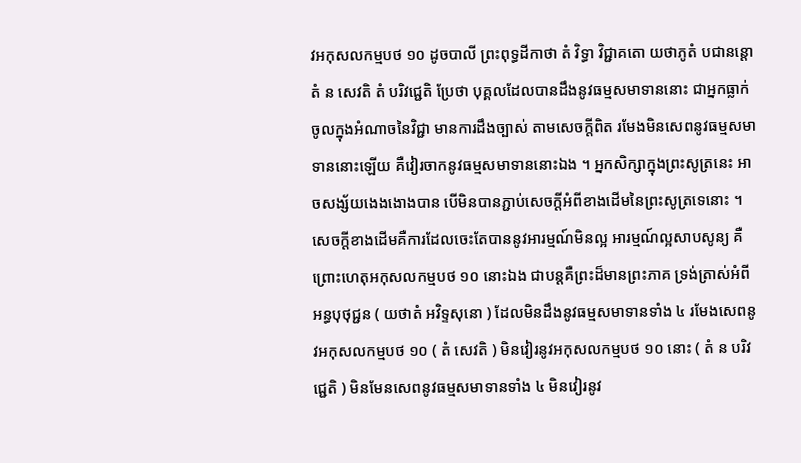វអកុសលកម្មបថ ១០ ដូចបាលី ព្រះពុទ្ធដីកាថា តំ វិទ្ធា វិជ្ជាគតោ យថាភូតំ បជានន្តោ តំ ន សេវតិ តំ បរិវជ្ជេតិ ប្រែថា បុគ្គលដែលបានដឹងនូវធម្មសមាទាននោះ ជាអ្នកធ្លាក់ចូលក្នុងអំណាចនៃវិជ្ជា មានការដឹងច្បាស់ តាមសេចក្តីពិត រមែងមិនសេពនូវធម្មសមាទាននោះឡើយ គឺវៀរចាកនូវធម្មសមាទាននោះឯង ។ អ្នកសិក្សាក្នុងព្រះសូត្រនេះ អាចសង្ស័យងេងងោងបាន បើមិនបានភ្ជាប់សេចក្តីអំពីខាងដើមនៃព្រះសូត្រទេនោះ ។ សេចក្តីខាងដើមគឺការដែលចេះតែបាននូវអារម្មណ៍មិនល្អ អារម្មណ៍ល្អសាបសូន្យ គឺព្រោះហេតុអកុសលកម្មបថ ១០ នោះឯង ជាបន្តគឺព្រះដ៏មានព្រះភាគ ទ្រង់ត្រាស់អំពីអន្ធបុថុជ្ជន ( យថាតំ អវិទ្ទសុនោ ) ដែលមិនដឹងនូវធម្មសមាទានទាំង ៤ រមែងសេពនូវអកុសលកម្មបថ ១០ ( តំ សេវតិ ) មិនវៀរនូវអកុសលកម្មបថ ១០ នោះ ( តំ ន បរិវជ្ជេតិ ) មិនមែនសេពនូវធម្មសមាទានទាំង ៤ មិនវៀរនូវ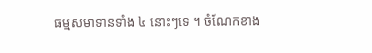ធម្មសមាទានទាំង ៤ នោះៗទេ ។ ចំណែកខាង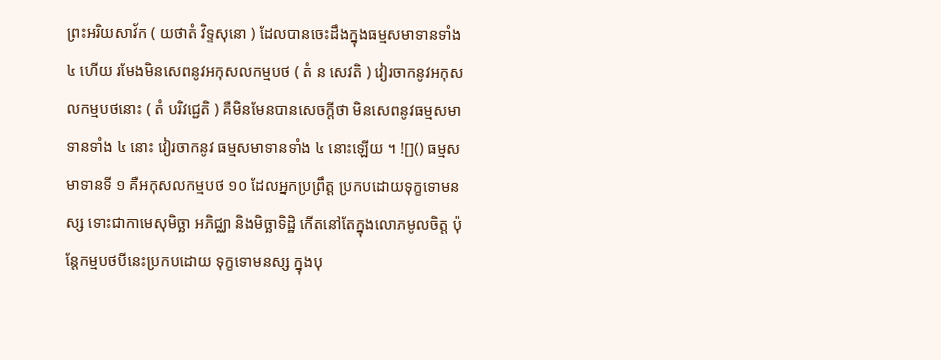ព្រះអរិយសាវ័ក ( យថាតំ វិទ្ទសុនោ ) ដែលបានចេះដឹងក្នុងធម្មសមាទានទាំង ៤ ហើយ រមែងមិនសេពនូវអកុសលកម្មបថ ( តំ ន សេវតិ ) វៀរចាកនូវអកុសលកម្មបថនោះ ( តំ បរិវជ្ជេតិ ) គឺមិនមែនបានសេចក្តីថា មិនសេពនូវធម្មសមាទានទាំង ៤ នោះ វៀរចាកនូវ ធម្មសមាទានទាំង ៤ នោះឡើយ ។ ![]() ធម្មសមាទានទី ១ គឺអកុសលកម្មបថ ១០ ដែលអ្នកប្រព្រឹត្ត ប្រកបដោយទុក្ខទោមនស្ស ទោះជាកាមេសុមិច្ឆា អភិជ្ឈា និងមិច្ឆាទិដ្ឋិ កើតនៅតែក្នុងលោភមូលចិត្ត ប៉ុន្តែកម្មបថបីនេះប្រកបដោយ ទុក្ខទោមនស្ស ក្នុងបុ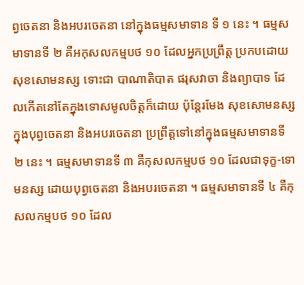ព្វចេតនា និងអបរចេតនា នៅក្នុងធម្មសមាទាន ទី ១ នេះ ។ ធម្មសមាទានទី ២ គឺអកុសលកម្មបថ ១០ ដែលអ្នកប្រព្រឹត្ត ប្រកបដោយសុខសោមនស្ស ទោះជា បាណាតិបាត ផរុសវាចា និងព្យាបាទ ដែលកើតនៅតែក្នុងទោសមូលចិត្តក៏ដោយ ប៉ុន្តែរមែង សុខសោមនស្សក្នុងបុព្វចេតនា និងអបរចេតនា ប្រព្រឹត្តទៅនៅក្នុងធម្មសមាទានទី ២ នេះ ។ ធម្មសមាទានទី ៣ គឺកុសលកម្មបថ ១០ ដែលជាទុក្ខ-ទោមនស្ស ដោយបុព្វចេតនា និងអបរចេតនា ។ ធម្មសមាទានទី ៤ គឺកុសលកម្មបថ ១០ ដែល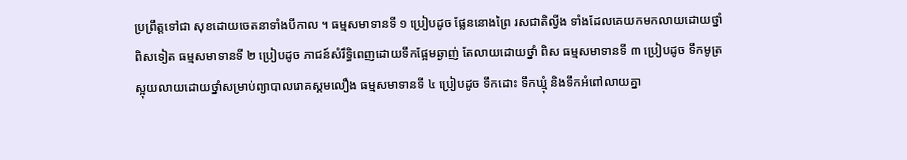ប្រព្រឹត្តទៅជា សុខដោយចេតនាទាំងបីកាល ។ ធម្មសមាទានទី ១ ប្រៀបដូច ផ្លែននោងព្រៃ រសជាតិល្វីង ទាំងដែលគេយកមកលាយដោយថ្នាំពិសទៀត ធម្មសមាទានទី ២ ប្រៀបដូច ភាជន៍សំរឹទ្ធិពេញដោយទឹកផ្អែមឆ្ងាញ់ តែលាយដោយថ្នាំ ពិស ធម្មសមាទានទី ៣ ប្រៀបដូច ទឹកមូត្រស្អុយលាយដោយថ្នាំសម្រាប់ព្យាបាលរោគស្គមលឿង ធម្មសមាទានទី ៤ ប្រៀបដូច ទឹកដោះ ទឹកឃ្មុំ និងទឹកអំពៅលាយគ្នា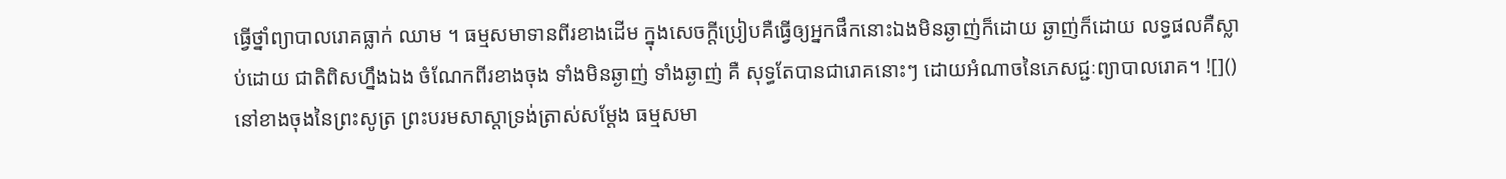ធ្វើថ្នាំព្យាបាលរោគធ្លាក់ ឈាម ។ ធម្មសមាទានពីរខាងដើម ក្នុងសេចក្តីប្រៀបគឺធ្វើឲ្យអ្នកផឹកនោះឯងមិនឆ្ងាញ់ក៏ដោយ ឆ្ងាញ់ក៏ដោយ លទ្ធផលគឺស្លាប់ដោយ ជាតិពិសហ្នឹងឯង ចំណែកពីរខាងចុង ទាំងមិនឆ្ងាញ់ ទាំងឆ្ងាញ់ គឺ សុទ្ធតែបានជារោគនោះៗ ដោយអំណាចនៃភេសជ្ជៈព្យាបាលរោគ។ ![]() នៅខាងចុងនៃព្រះសូត្រ ព្រះបរមសាស្តាទ្រង់ត្រាស់សម្តែង ធម្មសមា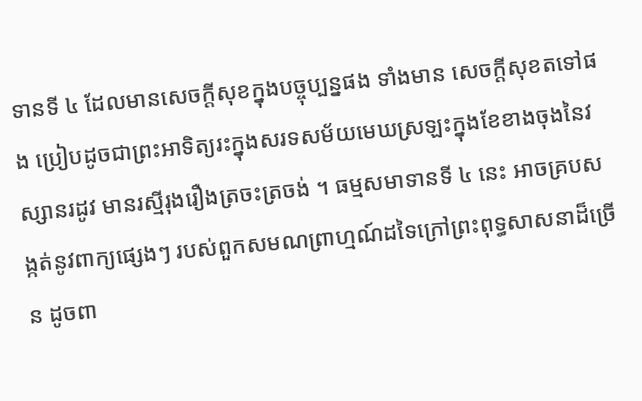ទានទី ៤ ដែលមានសេចក្តីសុខក្នុងបច្ចុប្បន្នផង ទាំងមាន សេចក្តីសុខតទៅផង ប្រៀបដូចជាព្រះអាទិត្យរះក្នុងសរទសម័យមេឃស្រឡះក្នុងខែខាងចុងនៃវស្សានរដូវ មានរស្មីរុងរឿងត្រចះត្រចង់ ។ ធម្មសមាទានទី ៤ នេះ អាចគ្របសង្កត់នូវពាក្យផ្សេងៗ របស់ពួកសមណព្រាហ្មណ៍ដទៃក្រៅព្រះពុទ្ធសាសនាដ៏ច្រើន ដូចពា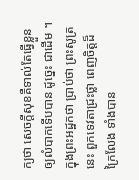ក្យថា សេចក្តីសុខគឺទាល់តែធ្វើខ្លួនឲ្យលំបាកទើបបាន ដូច្នេះ ជាដើម ។ ក្នុងព្រះអដ្ឋកថា ប្រាប់ថា ព្រះសូត្រនេះ ពួកទេវតាជ្រះថ្លា ពេញចិត្តដ៏ក្រៃលែង ទាំងបាន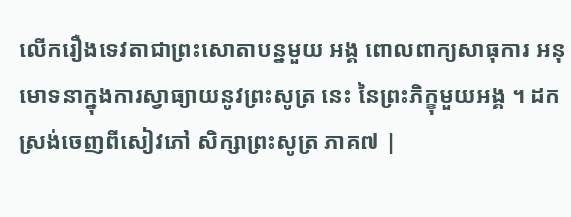លើករឿងទេវតាជាព្រះសោតាបន្នមួយ អង្គ ពោលពាក្យសាធុការ អនុមោទនាក្នុងការស្វាធ្យាយនូវព្រះសូត្រ នេះ នៃព្រះភិក្ខុមួយអង្គ ។ ដកស្រង់ចេញពីសៀវភៅ សិក្សាព្រះសូត្រ ភាគ៧ |